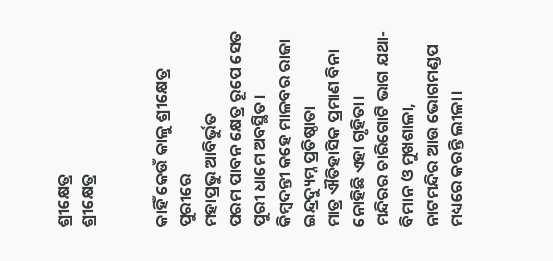ଶ୍ରୀକ୍ଷେତ୍ର
ଶ୍ରୀକ୍ଷେତ୍ର


କାହିଁ କେଉଁ କାଳୁ ଶ୍ରୀକ୍ଷେତ୍ର ପୁରୀରେ
ମହାପ୍ରଭୁ ଆବିର୍ଭୁତ
ପରମ ପାବନ କ୍ଷେତ୍ର ରୂପେ ସେତ
ପୁରୀ ଧାମେ ଅବସ୍ଥିତ।
କିମ୍ବଦନ୍ତୀ କହେ ମାଳବର ରାଜା
ଇନ୍ଦ୍ରଦ୍ୟୁମ୍ନ ପ୍ରତିଷ୍ଠାତା
ମାତ୍ର ଐତିହାସିକ ପ୍ରମାଣ ବିନା
ନୋହିଛି ଏହା ଗୃହିତା।
ମନ୍ଦିରର ଚାରିଗୋଟି ଭାଗ ଯଥା-
ବିମାନ ଓ ମୁଖଶାଳା,
ନାଟମନ୍ଦିର ଆଉ ଭୋଗମଣ୍ଡପ
ମଧ୍ୟରେ କରନ୍ତି ଲୀଳା।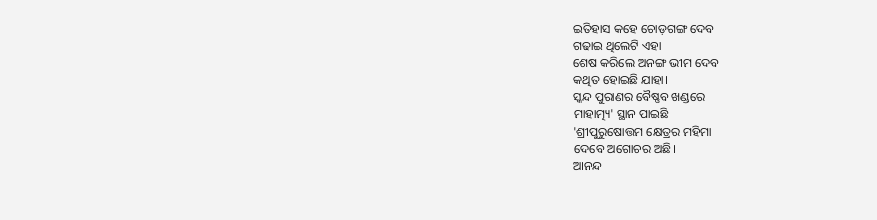ଇତିହାସ କହେ ଚୋଡ଼ଗଙ୍ଗ ଦେବ
ଗଢାଇ ଥିଲେଟି ଏହା
ଶେଷ କରିଲେ ଅନଙ୍ଗ ଭୀମ ଦେବ
କଥିତ ହୋଇଛି ଯାହା।
ସ୍କନ୍ଦ ପୁରାଣର ବୈଷ୍ଣବ ଖଣ୍ଡରେ
ମାହାତ୍ମ୍ୟ' ସ୍ଥାନ ପାଇଛି
'ଶ୍ରୀପୁରୁଷୋତ୍ତମ କ୍ଷେତ୍ରର ମହିମା
ଦେବେ ଅଗୋଚର ଅଛି।
ଆନନ୍ଦ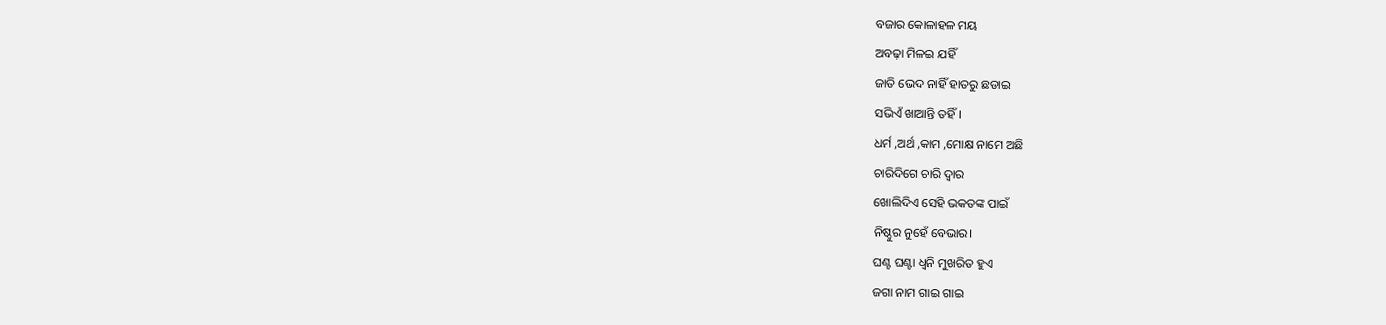ବଜାର କୋଳାହଳ ମୟ
ଅବଢ଼ା ମିଳଇ ଯହିଁ
ଜାତି ଭେଦ ନାହିଁ ହାତରୁ ଛଡାଇ
ସଭିଏଁ ଖାଆନ୍ତି ତହିଁ।
ଧର୍ମ ,ଅର୍ଥ ,କାମ ,ମୋକ୍ଷ ନାମେ ଅଛି
ଚାରିଦିଗେ ଚାରି ଦ୍ଵାର
ଖୋଲିଦିଏ ସେହି ଭକତଙ୍କ ପାଇଁ
ନିଷ୍ଠୁର ନୁହେଁ ବେଭାର।
ଘଣ୍ଟ ଘଣ୍ଟା ଧ୍ଵନି ମୁଖରିତ ହୁଏ
ଜଗା ନାମ ଗାଇ ଗାଇ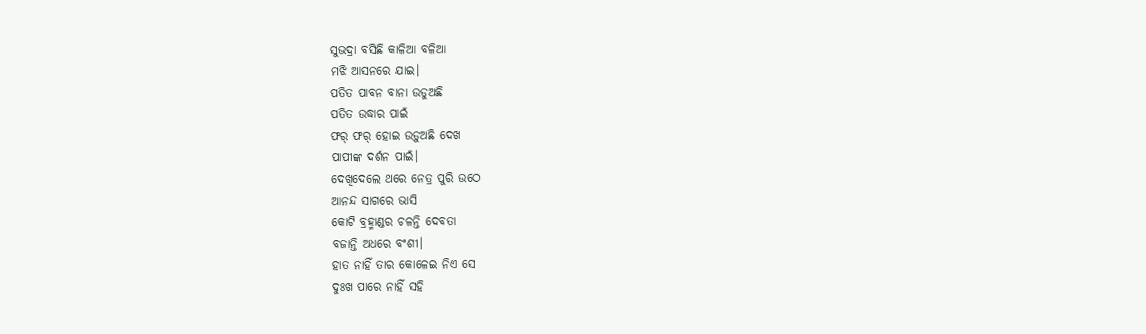ସୁଭଦ୍ରା ବସିଛି କାଳିଆ ବଳିଆ
ମଝି ଆସନରେ ଯାଇ।
ପତିତ ପାବନ ବାନା ଉଡୁଅଛି
ପତିତ ଉଦ୍ଧାର ପାଇଁ
ଫର୍ ଫର୍ ହୋଇ ଉଡ଼ୁଅଛି ଦେଖ
ପାପୀଙ୍କ ଦର୍ଶନ ପାଇଁ।
ଦେଖିଦେଲେ ଥରେ ନେତ୍ର ପୁରି ଉଠେ
ଆନନ୍ଦ ସାଗରେ ଭାସି
କୋଟି ବ୍ରହ୍ମାଣ୍ଡର ଚଳନ୍ତି ଦେବତା
ବଜାନ୍ତି ଅଧରେ ବଂଶୀ।
ହାତ ନାହିଁ ତାର କୋଳେଇ ନିଏ ସେ
ଦୁଃଖ ପାରେ ନାହିଁ ସହି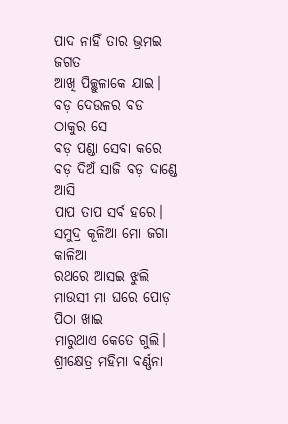ପାଦ ନାହିଁ ତାର ଭ୍ରମଇ ଜଗତ
ଆଖି ପିଚ୍ଛୁଳାକେ ଯାଇ।
ବଡ଼ ଦେଉଳର ବଡ ଠାକୁର ସେ
ବଡ଼ ପଣ୍ଡା ସେବା କରେ
ବଡ଼ ଦିଅଁ ସାଜି ବଡ଼ ଦାଣ୍ଡେ ଆସି
ପାପ ତାପ ସର୍ବ ହରେ।
ସମୁଦ୍ର କୂଳିଆ ମୋ ଜଗା କାଳିଆ
ରଥରେ ଆସଇ ଝୁଲି
ମାଉସୀ ମା ଘରେ ପୋଡ଼ ପିଠା ଖାଇ
ମାରୁଥାଏ କେତେ ଗୁଲି।
ଶ୍ରୀକ୍ଷେତ୍ର ମହିମା ବର୍ଣ୍ଣନା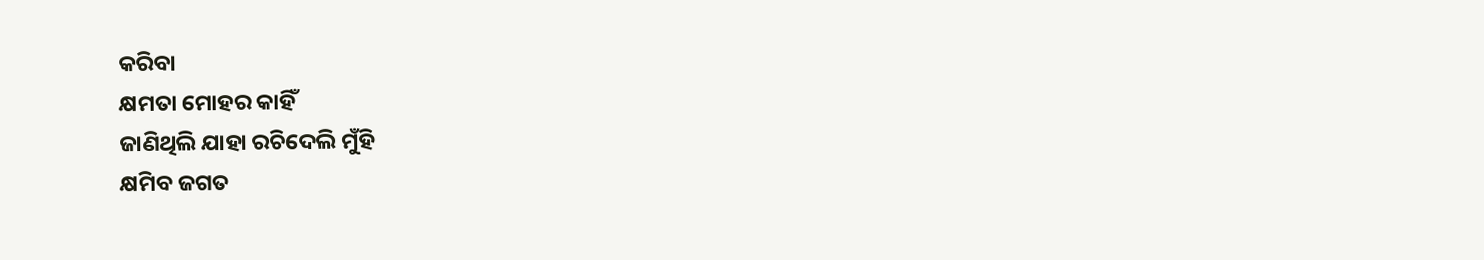କରିବା
କ୍ଷମତା ମୋହର କାହିଁ
ଜାଣିଥିଲି ଯାହା ରଚିଦେଲି ମୁଁହି
କ୍ଷମିବ ଜଗତ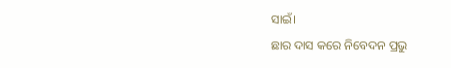ସାଇଁ।
ଛାର ଦାସ କରେ ନିବେଦନ ପ୍ରଭୁ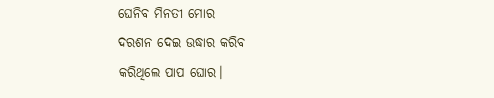ଘେନିବ ମିନତୀ ମୋର
ଦରଶନ ଦେଇ ଉଦ୍ଧାର କରିବ
କରିଥିଲେ ପାପ ଘୋର।